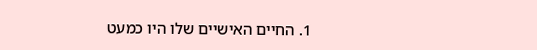1. החיים האישיים שלו היו כמעט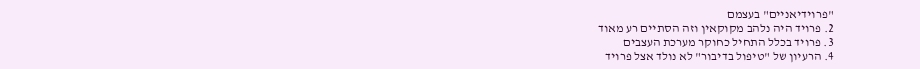"פרוידיאניים" בעצמם
2. פרויד היה נלהב מקוקאין וזה הסתיים רע מאוד
3. פרויד בכלל התחיל כחוקר מערכת העצבים
4. הרעיון של "טיפול בדיבור" לא נולד אצל פרויד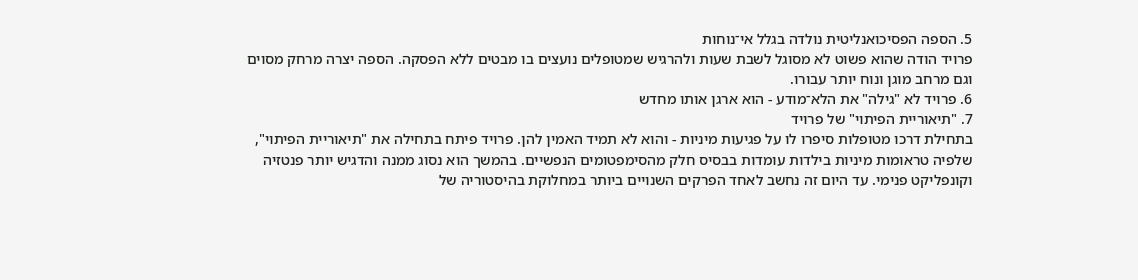5. הספה הפסיכואנליטית נולדה בגלל אי־נוחות
פרויד הודה שהוא פשוט לא מסוגל לשבת שעות ולהרגיש שמטופלים נועצים בו מבטים ללא הפסקה. הספה יצרה מרחק מסוים וגם מרחב מוגן ונוח יותר עבורו.
6. פרויד לא "גילה" את הלא־מודע - הוא ארגן אותו מחדש
7. "תיאוריית הפיתוי" של פרויד
בתחילת דרכו מטופלות סיפרו לו על פגיעות מיניות - והוא לא תמיד האמין להן. פרויד פיתח בתחילה את "תיאוריית הפיתוי", שלפיה טראומות מיניות בילדות עומדות בבסיס חלק מהסימפטומים הנפשיים. בהמשך הוא נסוג ממנה והדגיש יותר פנטזיה וקונפליקט פנימי. עד היום זה נחשב לאחד הפרקים השנויים ביותר במחלוקת בהיסטוריה של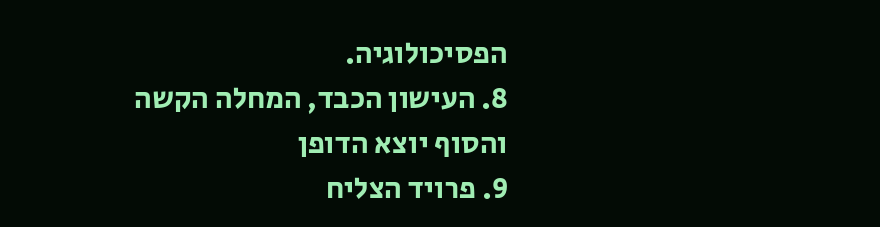הפסיכולוגיה.
8. העישון הכבד, המחלה הקשה והסוף יוצא הדופן
9. פרויד הצליח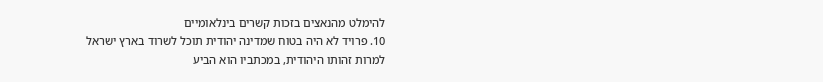להימלט מהנאצים בזכות קשרים בינלאומיים
10. פרויד לא היה בטוח שמדינה יהודית תוכל לשרוד בארץ ישראל
למרות זהותו היהודית, במכתביו הוא הביע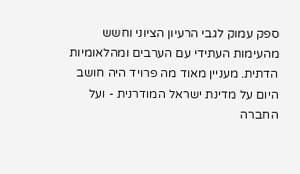ספק עמוק לגבי הרעיון הציוני וחשש מהעימות העתידי עם הערבים ומהלאומיות הדתית. מעניין מאוד מה פרויד היה חושב היום על מדינת ישראל המודרנית - ועל החברה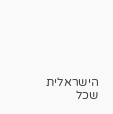הישראלית שכל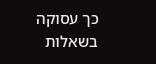כך עסוקה בשאלות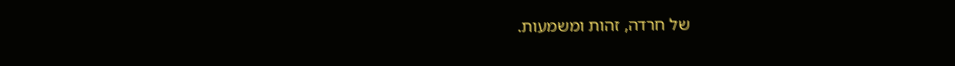של חרדה, זהות ומשמעות.